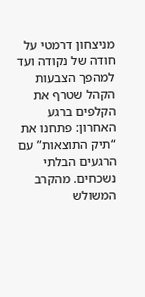מניצחון דרמטי על חודה של נקודה ועד למהפך הצבעות הקהל שטרף את הקלפים ברגע האחרון: פתחנו את “תיק התוצאות” עם הרגעים הבלתי נשכחים. מהקרב המשולש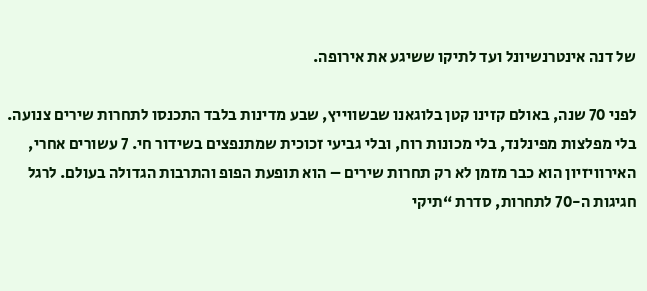של דנה אינטרנשיונל ועד לתיקו ששיגע את אירופה.

לפני 70 שנה, באולם קזינו קטן בלוגאנו שבשווייץ, שבע מדינות בלבד התכנסו לתחרות שירים צנועה. בלי מפלצות מפינלנד, בלי מכונות רוח, ובלי גביעי זכוכית שמתנפצים בשידור חי. 7 עשורים אחרי, האירוויזיון הוא כבר מזמן לא רק תחרות שירים – הוא תופעת הפופ והתרבות הגדולה בעולם. לרגל חגיגות ה-70 לתחרות, סדרת “תיקי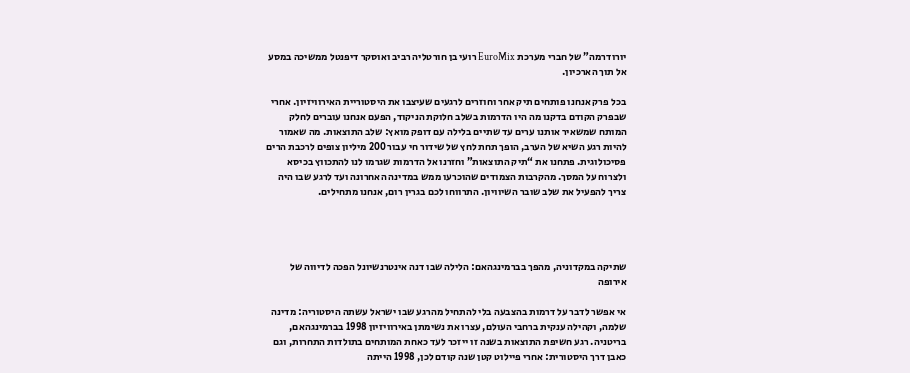יורודרמה” של חברי מערכת EuroMix רועי בן חורטליה רביב ואוסקר דיפנטל ממשיכה במסע אל תוך הארכיון.

בכל פרק אנחנו פותחים תיק אחר וחוזרים לרגעים שעיצבו את היסטוריית האירוויזיון. אחרי שבפרק הקודם בדקנו מה היו הדרמות בשלב חלוקת הניקוד, הפעם אנחנו עוברים לחלק המותח שמשאיר אותנו ערים עד שתיים בלילה עם דופק מואץ: שלב התוצאות. מה שאמור להיות רגע השיא של הערב, הופך תחת לחץ של שידור חי עבור 200 מיליון צופים לרכבת הרים פסיכולוגית. פתחנו את “תיק התוצאות” וחזרנו אל הדרמות שגרמו לנו להתכווץ בכיסא ולצרוח על המסך. מהקרבות הצמודים שהוכרעו ממש במדינה האחרונה ועד לרגע שבו היה צריך להפעיל את שלב שובר השיוויון. התרווחו לכם בגרין רום, אנחנו מתחילים.




שתיקה במקדוניה, מהפך בברמינגהאם: הלילה שבו דנה אינטרנשיונל הפכה לדיווה של אירופה

אי אפשר לדבר על דרמות בהצבעה בלי להתחיל מהרגע שבו ישראל עשתה היסטוריה: מדינה שלמה, וקהילה ענקית ברחבי העולם, עצרו את נשימתן באירוויזיון 1998 בברמינגהאם, בריטניה. רגע חשיפת התוצאות בשנה זו ייזכר לעד כאחת המותחים בתולדות התחרות, וגם כאבן דרך היסטורית: אחרי פיילוט קטן שנה קודם לכן, 1998 הייתה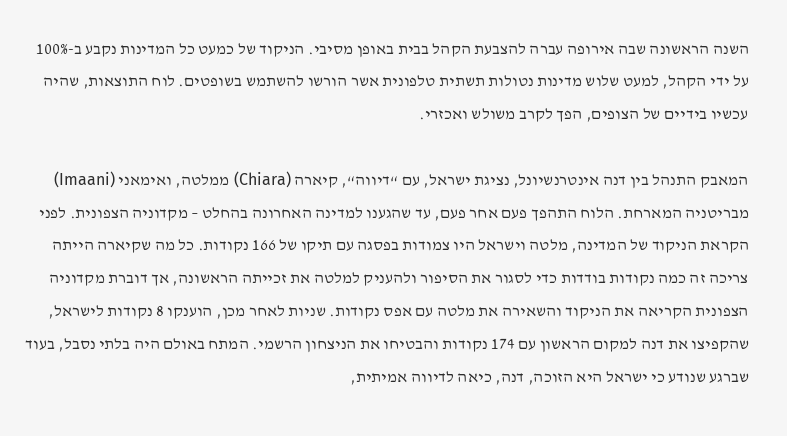השנה הראשונה שבה אירופה עברה להצבעת הקהל בבית באופן מסיבי. הניקוד של כמעט כל המדינות נקבע ב-100% על ידי הקהל, למעט שלוש מדינות נטולות תשתית טלפונית אשר הורשו להשתמש בשופטים. לוח התוצאות, שהיה עכשיו בידיים של הצופים, הפך לקרב משולש ואכזרי.

המאבק התנהל בין דנה אינטרנשיונל, נציגת ישראל, עם “דיווה“, קיארה (Chiara) ממלטה, ואימאני (Imaani) מבריטניה המארחת. הלוח התהפך פעם אחר פעם, עד שהגענו למדינה האחרונה בהחלט – מקדוניה הצפונית. לפני הקראת הניקוד של המדינה, מלטה וישראל היו צמודות בפסגה עם תיקו של 166 נקודות. כל מה שקיארה הייתה צריכה זה כמה נקודות בודדות כדי לסגור את הסיפור ולהעניק למלטה את זכייתה הראשונה, אך דוברת מקדוניה הצפונית הקריאה את הניקוד והשאירה את מלטה עם אפס נקודות. שניות לאחר מכן, הוענקו 8 נקודות לישראל, שהקפיצו את דנה למקום הראשון עם 174 נקודות והבטיחו את הניצחון הרשמי. המתח באולם היה בלתי נסבל, בעוד שברגע שנודע כי ישראל היא הזוכה, דנה, כיאה לדיווה אמיתית,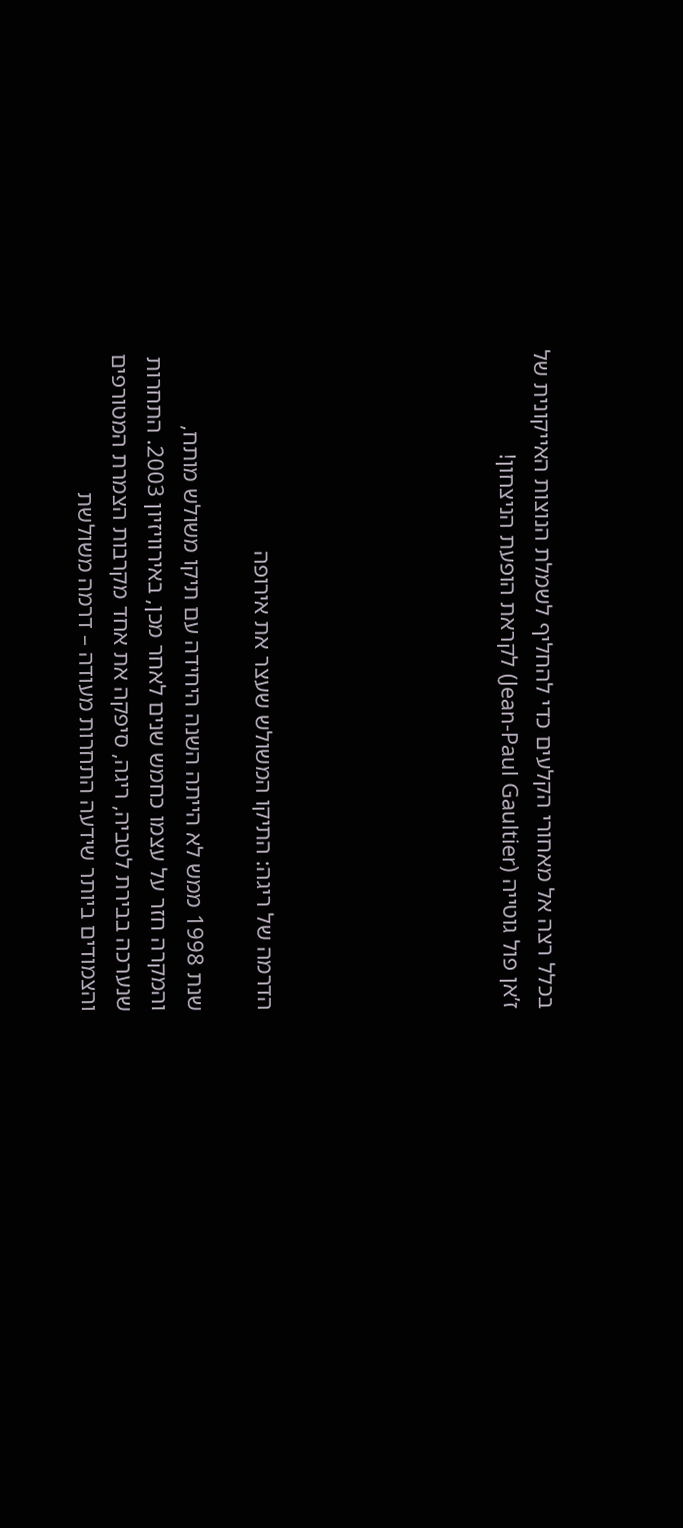בכלל רצה אל מאחורי הקלעים כדי להחליף לשמלת הנוצות האייקונית של ז’אן פול גוטייה (Jean-Paul Gaultier) לקראת הופעת הניצחון!






הדרמה של ריגה: התיקו המשולש שעצר את אירופה

שנת 1998 ממש לא הייתה השנה היחידה עם תיקו משולש מותח, והמקרה חזר על עצמו כחמש שנים לאחר מכן, באירוויזיון 2003. התחרות שנערכה בבירת לטביה, ריגה, סיפקה את אחד מקרבות הצמרת המטורפים והצמודים ביותר שידעה התחרות מעודה – דרמה משולשת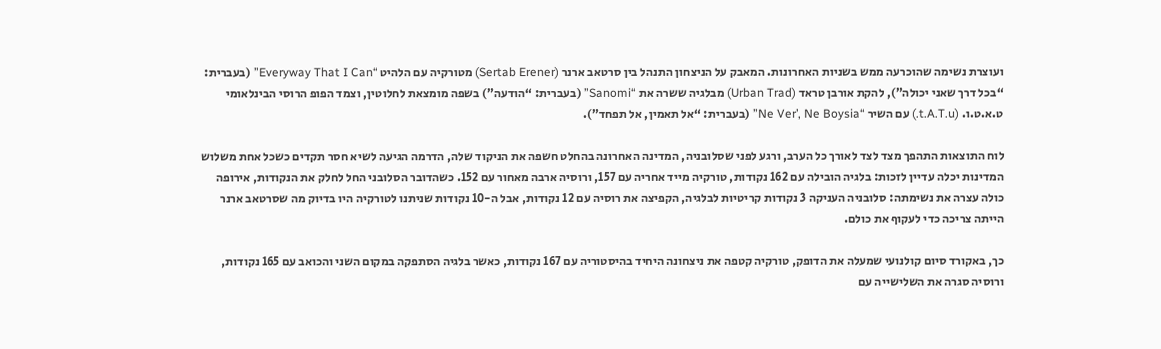ועוצרת נשימה שהוכרעה ממש בשניות האחרונות. המאבק על הניצחון התנהל בין סרטאב ארנר (Sertab Erener) מטורקיה עם הלהיט “Everyway That I Can” (בעברית: “בכל דרך שאני יכולה”), להקת אורבן טראד (Urban Trad) מבלגיה ששרה את “Sanomi” (בעברית: “הודעה”) בשפה מומצאת לחלוטין, וצמד הפופ הרוסי הבינלאומי ט.א.ט.ו. (t.A.T.u.) עם השיר “Ne Ver’, Ne Boysia” (בעברית: “אל תאמין, אל תפחד”).

לוח התוצאות התהפך מצד לצד לאורך כל הערב, ורגע לפני שסלובניה, המדינה האחרונה בהחלט חשפה את הניקוד שלה, הדרמה הגיעה לשיא חסר תקדים כשכל אחת משלוש המדינות יכלה עדיין לזכות: בלגיה הובילה עם 162 נקודות, טורקיה מייד אחריה עם 157, ורוסיה ארבה מאחור עם 152. כשהדובר הסלובני החל לחלק את הנקודות, אירופה כולה עצרה את נשימתה: סלובניה העניקה 3 נקודות קריטיות לבלגיה, הקפיצה את רוסיה עם 12 נקודות, אבל ה-10 נקודות שניתנו לטורקיה היו בדיוק מה שסרטאב ארנר הייתה צריכה כדי לעקוף את כולם.

כך, באקורד סיום קולנועי שמעלה את הדופק, טורקיה קטפה את ניצחונה היחיד בהיסטוריה עם 167 נקודות, כאשר בלגיה הסתפקה במקום השני והכואב עם 165 נקודות, ורוסיה סגרה את השלישייה עם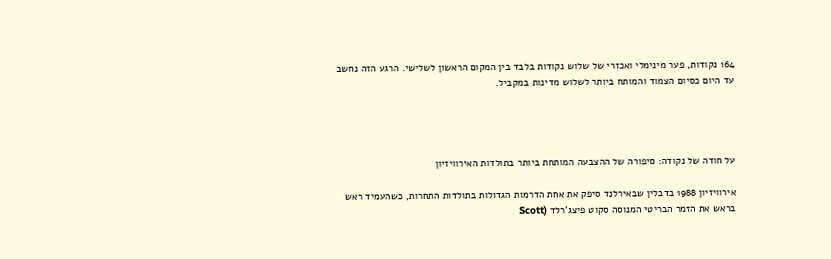164 נקודות, פער מינימלי ואכזרי של שלוש נקודות בלבד בין המקום הראשון לשלישי. הרגע הזה נחשב עד היום כסיום הצמוד והמותח ביותר לשלוש מדינות במקביל.




על חודה של נקודה: סיפורה של ההצבעה המותחת ביותר בתולדות האירוויזיון

אירוויזיון 1988 בדבלין שבאירלנד סיפק את אחת הדרמות הגדולות בתולדות התחרות, כשהעמיד ראש בראש את הזמר הבריטי המנוסה סקוט פיצג’רלד (Scott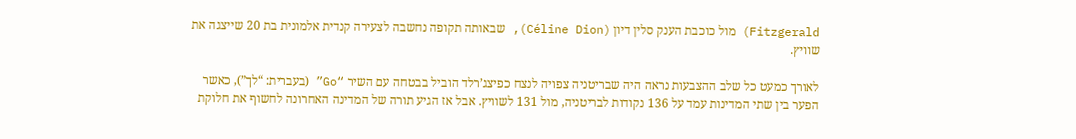Fitzgerald) מול כוכבת הענק סלין דיון (Céline Dion), שבאותה תקופה נחשבה לצעירה קנדית אלמונית בת 20 שייצגה את שוויץ.

לאורך כמעט כל שלב ההצבעות נראה היה שבריטניה צפויה לנצח כפיצג’רלד הוביל בבטחה עם השיר “Go” (בעברית: “לך”), כאשר הפער בין שתי המדינות עמד על 136 נקודות לבריטניה, מול 131 לשוויץ. אבל אז הגיע תורה של המדינה האחרונה לחשוף את חלוקת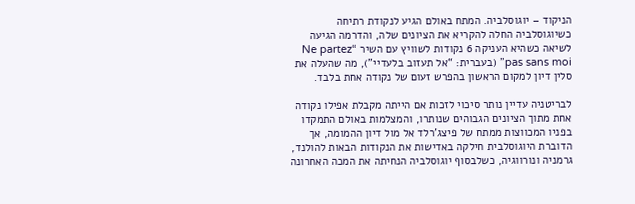הניקוד – יוגוסלביה. המתח באולם הגיע לנקודת רתיחה כשיוגוסלביה החלה להקריא את הציונים שלה, והדרמה הגיעה לשיאה כשהיא העניקה 6 נקודות לשוויץ עם השיר “Ne partez pas sans moi” (בעברית: “אל תעזוב בלעדיי”), מה שהעלה את סלין דיון למקום הראשון בהפרש זעום של נקודה אחת בלבד.

לבריטניה עדיין נותר סיכוי לזכות אם הייתה מקבלת אפילו נקודה אחת מתוך הציונים הגבוהים שנותרו, והמצלמות באולם התמקדו בפניו המכווצות ממתח של פיצג’רלד אל מול דיון ההמומה, אך הדוברת היוגוסלבית חילקה באדישות את הנקודות הבאות להולנד, גרמניה ונורווגיה, כשלבסוף יוגוסלביה הנחיתה את המכה האחרונה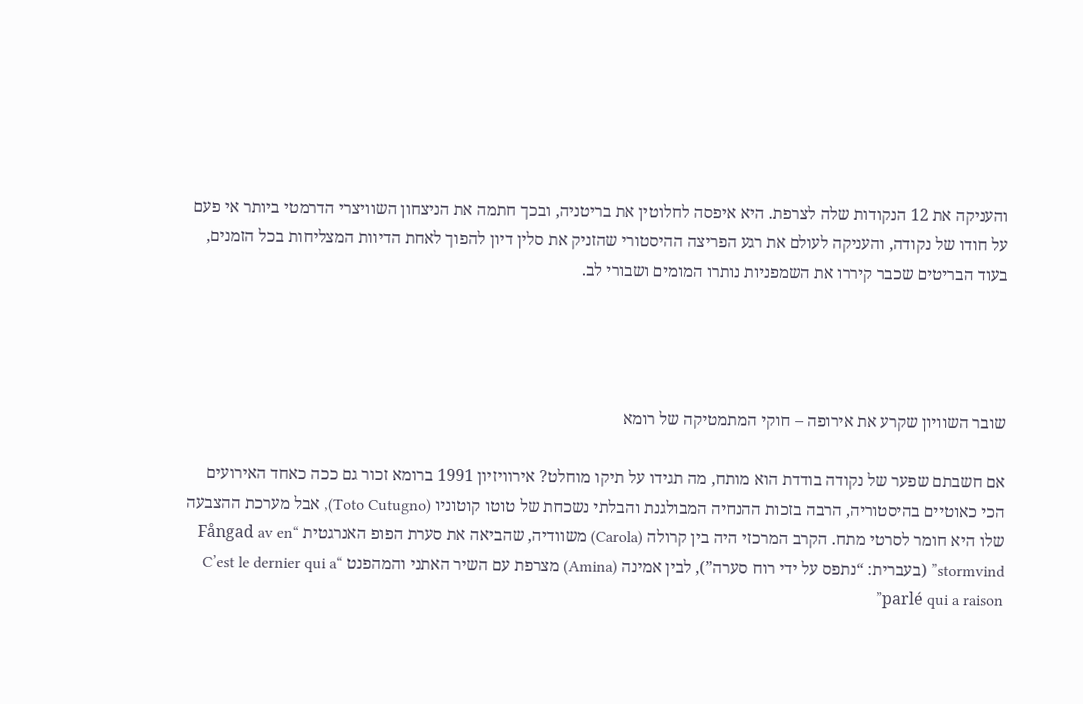והעניקה את 12 הנקודות שלה לצרפת. היא איפסה לחלוטין את בריטניה, ובכך חתמה את הניצחון השוויצרי הדרמטי ביותר אי פעם על חודו של נקודה, והעניקה לעולם את רגע הפריצה ההיסטורי שהזניק את סלין דיון להפוך לאחת הדיוות המצליחות בכל הזמנים, בעוד הבריטים שכבר קיררו את השמפניות נותרו המומים ושבורי לב.




שובר השוויון שקרע את אירופה – חוקי המתמטיקה של רומא

אם חשבתם שפער של נקודה בודדת הוא מותח, מה תגידו על תיקו מוחלט? אירוויזיון 1991 ברומא זכור גם ככה כאחד האירועים הכי כאוטיים בהיסטוריה, הרבה בזכות ההנחיה המבולגנת והבלתי נשכחת של טוטו קוטוניו (Toto Cutugno), אבל מערכת ההצבעה שלו היא חומר לסרטי מתח. הקרב המרכזי היה בין קרולה (Carola) משוודיה, שהביאה את סערת הפופ האנרגטית “Fångad av en stormvind” (בעברית: “נתפס על ידי רוח סערה”), לבין אמינה (Amina) מצרפת עם השיר האתני והמהפנט “C’est le dernier qui a parlé qui a raison”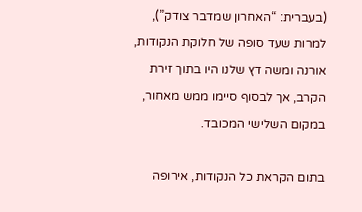(בעברית: “האחרון שמדבר צודק”), למרות שעד סופה של חלוקת הנקודות, אורנה ומשה דץ שלנו היו בתוך זירת הקרב, אך לבסוף סיימו ממש מאחור, במקום השלישי המכובד.

בתום הקראת כל הנקודות, אירופה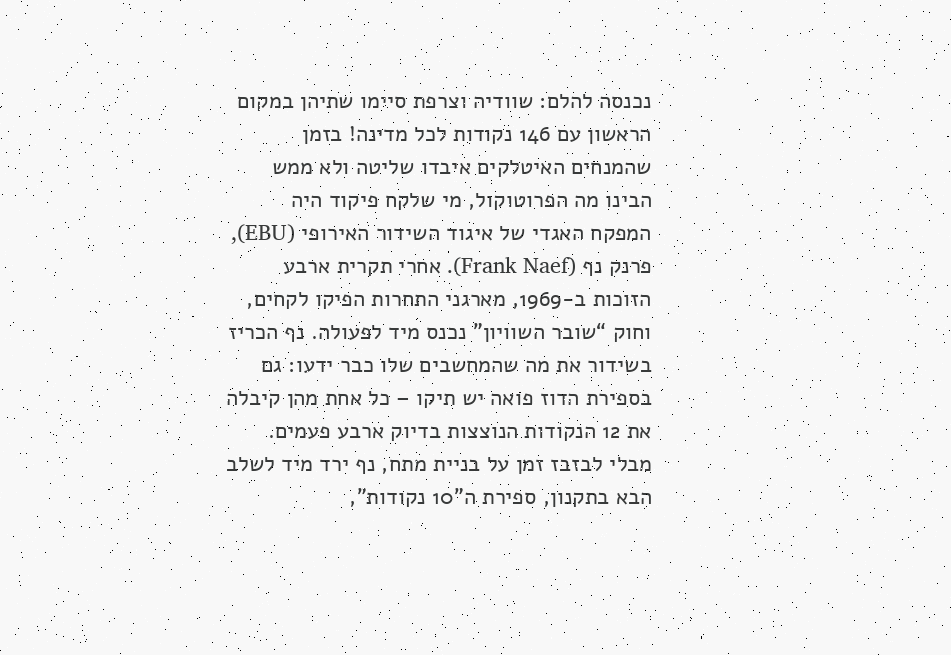נכנסה להלם: שוודיה וצרפת סיימו שתיהן במקום הראשון עם 146 נקודות לכל מדינה! בזמן שהמנחים האיטלקים איבדו שליטה ולא ממש הבינו מה הפרוטוקול, מי שלקח פיקוד היה המפקח האגדי של איגוד השידור האירופי (EBU), פרנק נף (Frank Naef). אחרי תקרית ארבע הזוכות ב-1969, מארגני התחרות הפיקו לקחים, וחוק “שובר השוויון” נכנס מיד לפעולה. נף הכריז בשידור את מה שהמחשבים שלו כבר ידעו: גם בספירת הדוז פואה יש תיקו – כל אחת מהן קיבלה את 12 הנקודות הנוצצות בדיוק ארבע פעמים. מבלי לבזבז זמן על בניית מתח, נף ירד מיד לשלב הבא בתקנון, ספירת ה”10 נקודות”,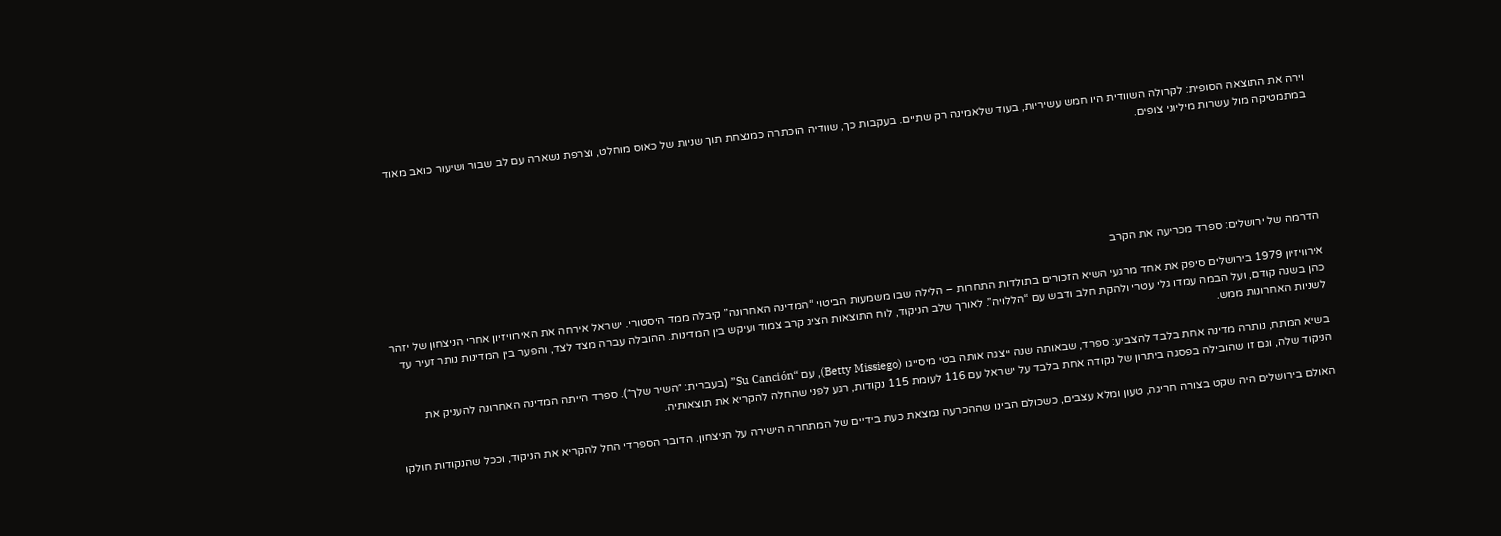וירה את התוצאה הסופית: לקרולה השוודית היו חמש עשיריות, בעוד שלאמינה רק שתיים. בעקבות כך, שוודיה הוכתרה כמנצחת תוך שניות של כאוס מוחלט, וצרפת נשארה עם לב שבור ושיעור כואב מאוד במתמטיקה מול עשרות מיליוני צופים.






הדרמה של ירושלים: ספרד מכריעה את הקרב

אירוויזיון 1979 בירושלים סיפק את אחד מרגעי השיא הזכורים בתולדות התחרות – הלילה שבו משמעות הביטוי “המדינה האחרונה” קיבלה ממד היסטורי. ישראל אירחה את האירוויזיון אחרי הניצחון של יזהר כהן בשנה קודם, ועל הבמה עמדו גלי עטרי ולהקת חלב ודבש עם “הללויה”. לאורך שלב הניקוד, לוח התוצאות הציג קרב צמוד ועיקש בין המדינות. ההובלה עברה מצד לצד, והפער בין המדינות נותר זעיר עד לשניות האחרונות ממש.

בשיא המתח, נותרה מדינה אחת בלבד להצביע: ספרד, שבאותה שנה ייצגה אותה בטי מיסייגו (Betty Missiego), עם “Su Canción” (בעברית: ״השיר שלך״). ספרד הייתה המדינה האחרונה להעניק את הניקוד שלה, וגם זו שהובילה בפסגה ביתרון של נקודה אחת בלבד על ישראל עם 116 לעומת 115 נקודות, רגע לפני שהחלה להקריא את תוצאותיה.

האולם בירושלים היה שקט בצורה חריגה, טעון ומלא עצבים, כשכולם הבינו שההכרעה נמצאת כעת בידיים של המתחרה הישירה על הניצחון. הדובר הספרדי החל להקריא את הניקוד, וככל שהנקודות חולקו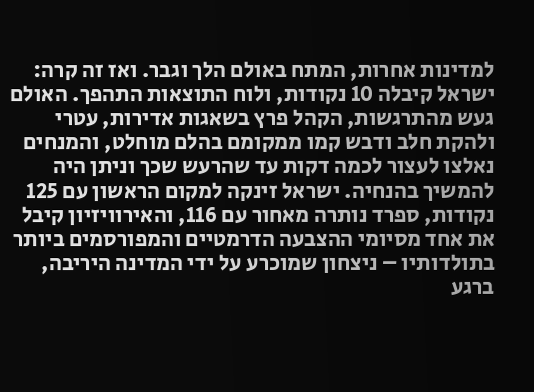למדינות אחרות, המתח באולם הלך וגבר. ואז זה קרה: ישראל קיבלה 10 נקודות, ולוח התוצאות התהפך. האולם געש מהתרגשות, הקהל פרץ בשאגות אדירות, עטרי ולהקת חלב ודבש קמו ממקומם בהלם מוחלט, והמנחים נאלצו לעצור לכמה דקות עד שהרעש שכך וניתן היה להמשיך בהנחיה. ישראל זינקה למקום הראשון עם 125 נקודות, ספרד נותרה מאחור עם 116, והאירוויזיון קיבל את אחד מסיומי ההצבעה הדרמטיים והמפורסמים ביותר בתולדותיו – ניצחון שמוכרע על ידי המדינה היריבה, ברגע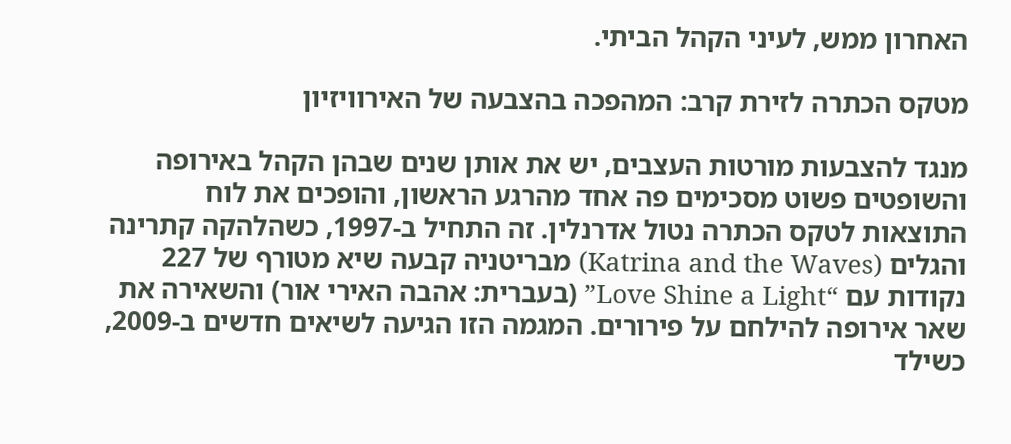האחרון ממש, לעיני הקהל הביתי.

מטקס הכתרה לזירת קרב: המהפכה בהצבעה של האירוויזיון

מנגד להצבעות מורטות העצבים, יש את אותן שנים שבהן הקהל באירופה והשופטים פשוט מסכימים פה אחד מהרגע הראשון, והופכים את לוח התוצאות לטקס הכתרה נטול אדרנלין. זה התחיל ב-1997, כשהלהקה קתרינה והגלים (Katrina and the Waves) מבריטניה קבעה שיא מטורף של 227 נקודות עם “Love Shine a Light” (בעברית: אהבה האירי אור) והשאירה את שאר אירופה להילחם על פירורים. המגמה הזו הגיעה לשיאים חדשים ב-2009, כשילד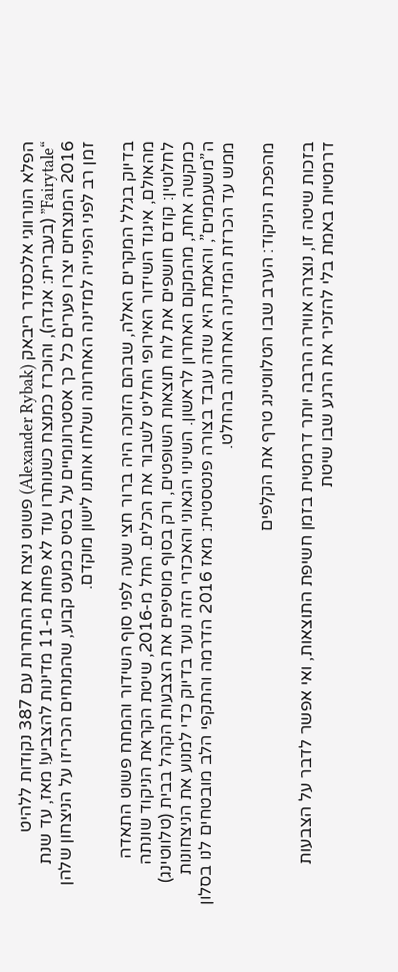הפלא הנורווגי אלכסנדר ריבאק (Alexander Rybak) פשוט ניצח את התחרות עם 387 נקודות ללהיט “Fairytale” (בעברית: אגדה), והוכרז כמנצח כשנותרו עוד לא פחות מ-11 מדינות להצביע! מאז, עד שנת 2016 המנצחים יצרו פערים כל כך אסטרונומיים על בסיס כמעט קבוע, שהמנחים הכריזו על הניצחון שלהן זמן רב לפני הפנייה למדינה האחרונה ושלחו אותנו לישון מוקדם.

בדיוק בגלל המקרים האלה, שבהם הזוכה היה ברור חצי שעה לפני סוף השידור והמתח פשוט התאדה מהאולם, איגוד השידור האירופי החליט לשבור את הכלים. החל מ-2016, שיטת הקראת הניקוד שונתה לחלוטין: קודם חושפים את לוח תוצאות השופטים, ורק בסוף מוסיפים את הצבעות הקהל בבית (טלווטינג) כמקשה אחת, מהמקום האחרון לראשון. השינוי הגאוני והאכזרי הזה נועד בדיוק כדי למנוע את הניצחונות ה”משעממים”, והאמת היא שזה עובד בצורה פנטסטית: מאז 2016 הדרמה והתקפי הלב מובטחים לנו בסלון ממש עד הכרזת המדינה האחרונה בהחלט.

מהפכת הניקוד: הערב שבו הטלווטינג טרף את הקלפים

בזכות שיטה זו, נוצרה אווירה הרבה יותר דרמטית בזמן חשיפת התוצאות, ואי אפשר לדבר על הצבעות דרמטיות באמת בלי להזכיר את הרגע שבו שיטת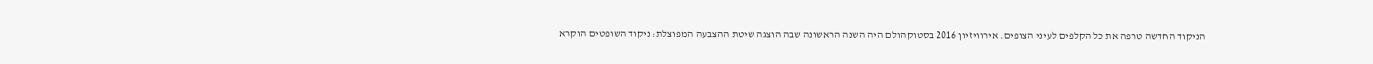הניקוד החדשה טרפה את כל הקלפים לעיני הצופים. אירוויזיון 2016 בסטוקהולם היה השנה הראשונה שבה הוצגה שיטת ההצבעה המפוצלת: ניקוד השופטים הוקרא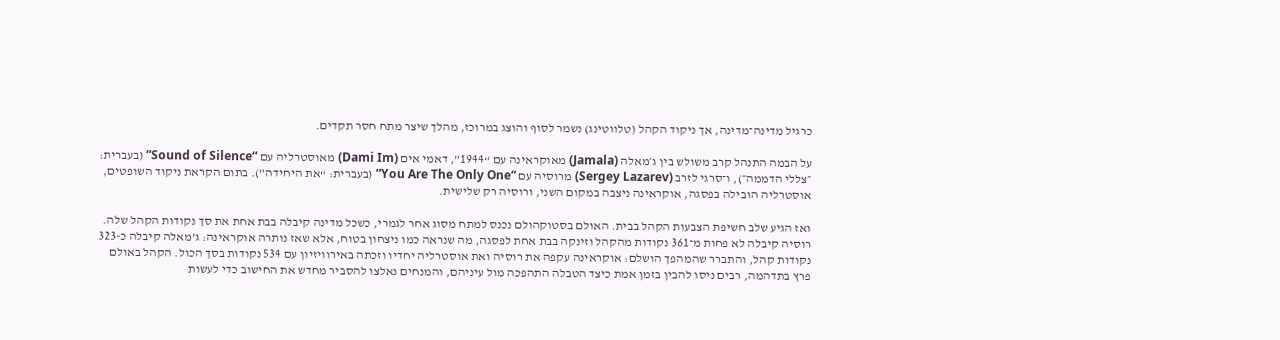כרגיל מדינה־מדינה, אך ניקוד הקהל (טלווטינג) נשמר לסוף והוצג במרוכז, מהלך שיצר מתח חסר תקדים.

על הבמה התנהל קרב משולש בין ג׳מאלה (Jamala) מאוקראינה עם “1944”, דאמי אים (Dami Im) מאוסטרליה עם “Sound of Silence” (בעברית: ״צללי הדממה״), ו־סרגי לזרב (Sergey Lazarev) מרוסיה עם “You Are The Only One” (בעברית: “את היחידה”). בתום הקראת ניקוד השופטים, אוסטרליה הובילה בפסגה, אוקראינה ניצבה במקום השני, ורוסיה רק שלישית.

ואז הגיע שלב חשיפת הצבעות הקהל בבית. האולם בסטוקהולם נכנס למתח מסוג אחר לגמרי, כשכל מדינה קיבלה בבת אחת את סך נקודות הקהל שלה. רוסיה קיבלה לא פחות מ־361 נקודות מהקהל וזינקה בבת אחת לפסגה, מה שנראה כמו ניצחון בטוח, אלא שאז נותרה אוקראינה: ג’מאלה קיבלה כ-323 נקודות קהל, והתברר שהמהפך הושלם: אוקראינה עקפה את רוסיה ואת אוסטרליה יחדיו וזכתה באירוויזיון עם 534 נקודות בסך הכול. הקהל באולם פרץ בתדהמה, רבים ניסו להבין בזמן אמת כיצד הטבלה התהפכה מול עיניהם, והמנחים נאלצו להסביר מחדש את החישוב כדי לעשות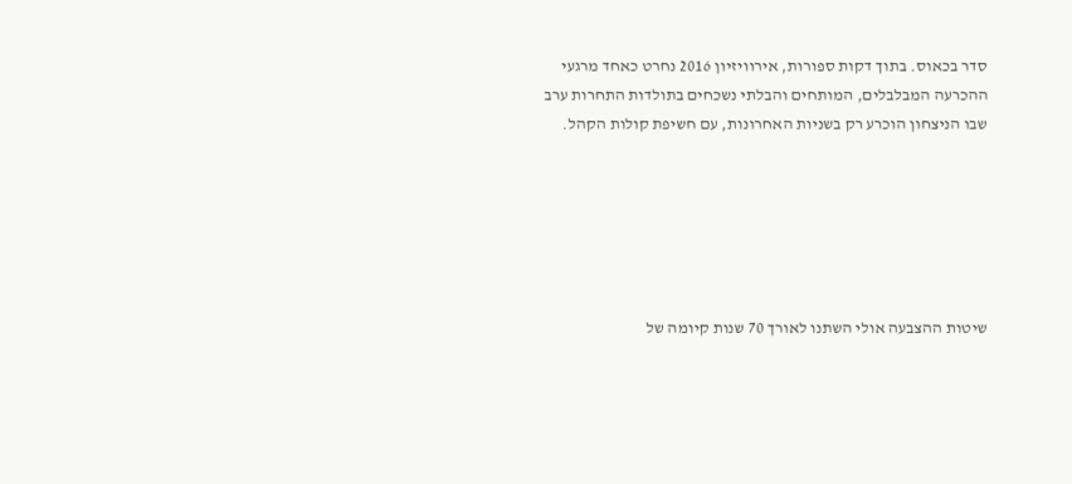סדר בכאוס. בתוך דקות ספורות, אירוויזיון 2016 נחרט כאחד מרגעי ההכרעה המבלבלים, המותחים והבלתי נשכחים בתולדות התחרות ערב שבו הניצחון הוכרע רק בשניות האחרונות, עם חשיפת קולות הקהל.






שיטות ההצבעה אולי השתנו לאורך 70 שנות קיומה של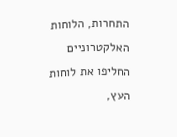התחרות, הלוחות האלקטרוניים החליפו את לוחות העץ,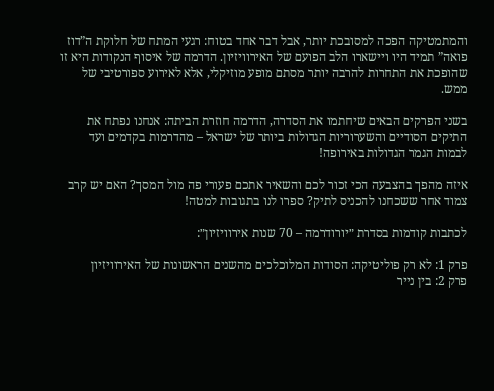והמתמטיקה הפכה למסובכת יותר, אבל דבר אחד בטוח: רגעי המתח של חלוקת ה”דוז פואה” תמיד היו ויישארו הלב הפועם של האירוויזיון. הדרמה של איסוף הנקודות היא זו שהופכת את התחרות להרבה יותר מסתם מופע מוזיקלי, אלא לאירוע ספורטיבי של ממש.

בשני הפרקים הבאים שיחתמו את הסדרה, הדרמה חוזרת הביתה: אנחנו נפתח את התיקים הסודיים והשערוריות הגדולות ביותר של ישראל – מהדרמות בקדמים ועד לבמות הגמר הגדולות באירופה!

איזה מהפך בהצבעה הכי זכור לכם והשאיר אתכם פעורי פה מול המסך? האם יש קרב צמוד אחר ששכחנו להכניס לתיק? ספרו לנו בתגובות למטה!

לכתבות קודמות בסדרת ״יורודרמה – 70 שנות אירוויזיון״:

פרק 1: לא רק פוליטיקה: הסודות המלוכלכים מהשנים הראשונות של האירוויזיון
פרק 2: בין נייר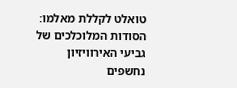טואלט לקללת מאלמו: הסודות המלוכלכים של גביעי האירוויזיון נחשפים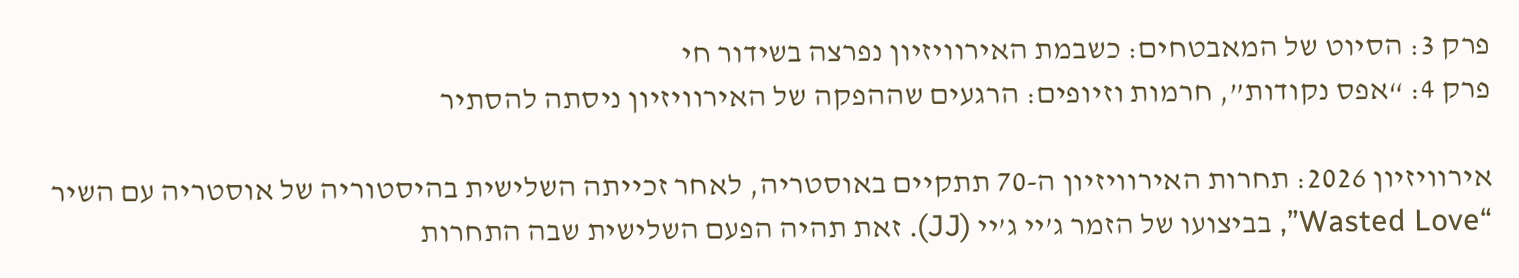פרק 3: הסיוט של המאבטחים: כשבמת האירוויזיון נפרצה בשידור חי
פרק 4: “אפס נקודות”, חרמות וזיופים: הרגעים שההפקה של האירוויזיון ניסתה להסתיר

אירוויזיון 2026: תחרות האירוויזיון ה-70 תתקיים באוסטריה, לאחר זכייתה השלישית בהיסטוריה של אוסטריה עם השיר “Wasted Love”, בביצועו של הזמר ג’יי ג’יי (JJ). זאת תהיה הפעם השלישית שבה התחרות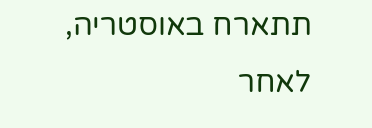תתארח באוסטריה, לאחר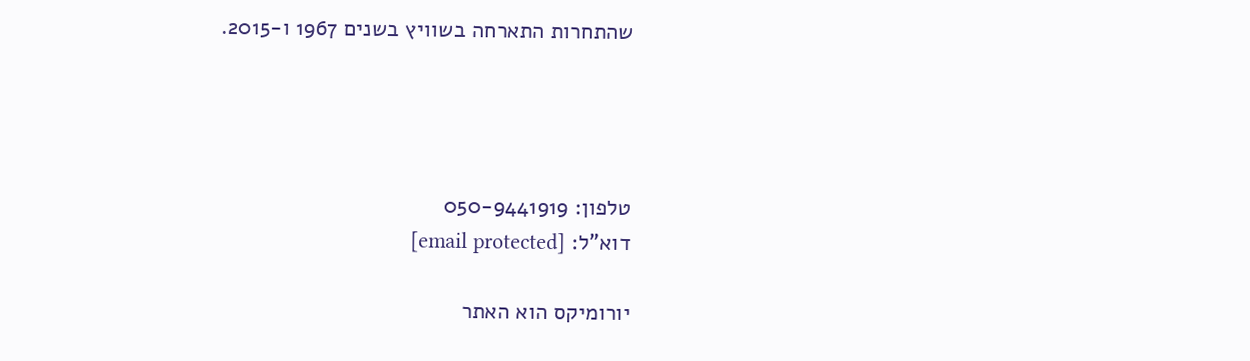שהתחרות התארחה בשוויץ בשנים 1967 ו-2015.




טלפון: 050-9441919
דוא”ל: [email protected]

יורומיקס הוא האתר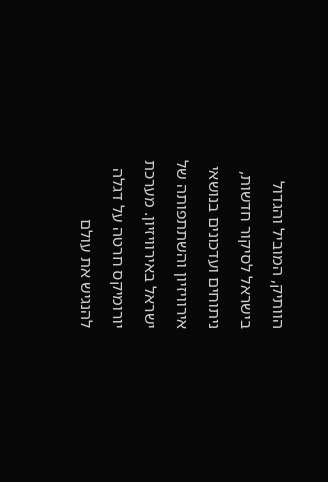הוותיק, המוביל והגדול בישראל לסיקור חדשות, ניתוחים ועדכונים בנושאי אירוויזיון והשתתפותה של ישראל באירוויזיון. מערכת יורומיקס חרטה על דגלה להנגיש את עולם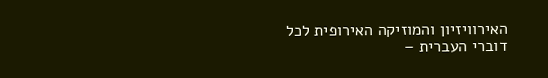האירוויזיון והמוזיקה האירופית לכל דוברי העברית –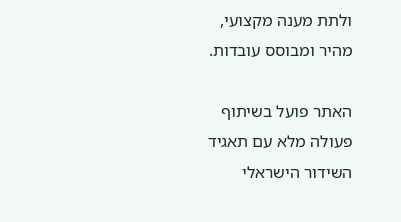ולתת מענה מקצועי, מהיר ומבוסס עובדות.

האתר פועל בשיתוף פעולה מלא עם תאגיד השידור הישראלי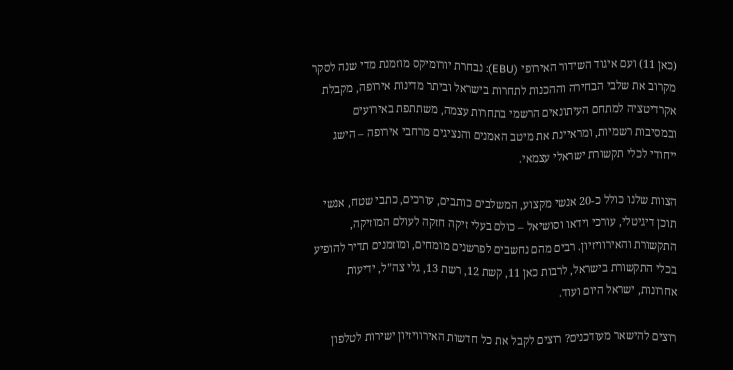(כאן 11) ועם איגוד השידור האירופי (EBU): נבחרת יורומיקס מוזמנת מדי שנה לסקר מקרוב את שלבי הבחירה וההכנות לתחרות בישראל וביתר מדינות אירופה, מקבלת אקרדיטציה למתחם העיתונאים הרשמי בתחרות עצמה, משתתפת באירועים ובמסיבות רשמיות, ומראיינת את מיטב האמנים והנציגים מרחבי אירופה – הישג ייחודי לכלי תקשורת ישראלי עצמאי.

הצוות שלנו כולל כ-20 אנשי מקצוע, המשלבים כותבים, עורכים, כתבי שטח, אנשי תוכן דיגיטלי, עורכי וידאו וסושיאל – כולם בעלי זיקה חזקה לעולם המוזיקה, התקשורת והאירוויזיון. רבים מהם נחשבים לפרשנים מומחים, ומוזמנים תדיר להופיע בכלי התקשורת בישראל, לרבות כאן 11, קשת 12, רשת 13, גלי צה”ל, ידיעות אחרונות, ישראל היום ועוד.

רוצים להישאר מעודכנים? רוצים לקבל את כל חדשות האירוויזיון ישירות לטלפון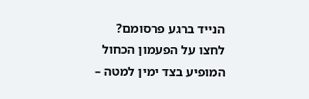הנייד ברגע פרסומם? לחצו על הפעמון הכחול המופיע בצד ימין למטה –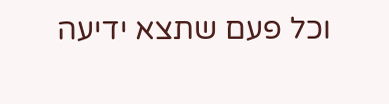וכל פעם שתצא ידיעה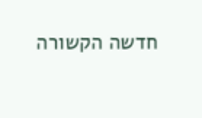חדשה הקשורה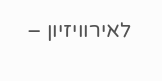לאירוויזיון –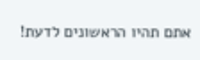אתם תהיו הראשונים לדעת!